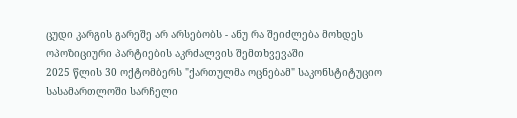ცუდი კარგის გარეშე არ არსებობს - ანუ რა შეიძლება მოხდეს ოპოზიციური პარტიების აკრძალვის შემთხვევაში
2025 წლის 30 ოქტომბერს "ქართულმა ოცნებამ" საკონსტიტუციო სასამართლოში სარჩელი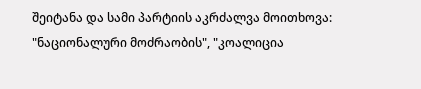შეიტანა და სამი პარტიის აკრძალვა მოითხოვა: "ნაციონალური მოძრაობის", "კოალიცია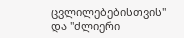ცვლილებებისთვის" და "ძლიერი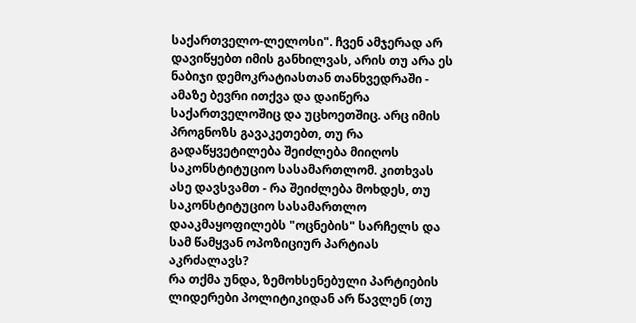საქართველო-ლელოსი". ჩვენ ამჯერად არ დავიწყებთ იმის განხილვას, არის თუ არა ეს ნაბიჯი დემოკრატიასთან თანხვედრაში - ამაზე ბევრი ითქვა და დაიწერა საქართველოშიც და უცხოეთშიც. არც იმის პროგნოზს გავაკეთებთ, თუ რა გადაწყვეტილება შეიძლება მიიღოს საკონსტიტუციო სასამართლომ. კითხვას ასე დავსვამთ - რა შეიძლება მოხდეს, თუ საკონსტიტუციო სასამართლო დააკმაყოფილებს "ოცნების" სარჩელს და სამ წამყვან ოპოზიციურ პარტიას აკრძალავს?
რა თქმა უნდა, ზემოხსენებული პარტიების ლიდერები პოლიტიკიდან არ წავლენ (თუ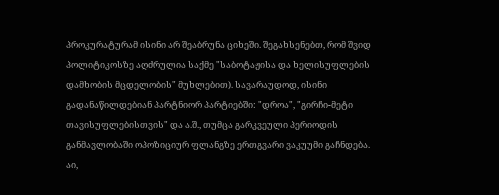პროკურატურამ ისინი არ შეაბრუნა ციხეში. შეგახსენებთ, რომ შვიდ პოლიტიკოსზე აღძრულია საქმე "საბოტაჟისა და ხელისუფლების დამხობის მცდელობის" მუხლებით). სავარაუდოდ, ისინი გადანაწილდებიან პარტნიორ პარტიებში: "დროა", "გირჩი-მეტი თავისუფლებისთვის" და ა.შ., თუმცა გარკვეული პერიოდის განმავლობაში ოპოზიციურ ფლანგზე ერთგვარი ვაკუუმი გაჩნდება.
აი,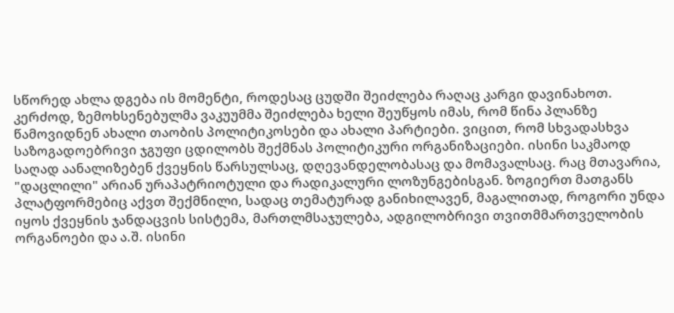სწორედ ახლა დგება ის მომენტი, როდესაც ცუდში შეიძლება რაღაც კარგი დავინახოთ. კერძოდ, ზემოხსენებულმა ვაკუუმმა შეიძლება ხელი შეუწყოს იმას, რომ წინა პლანზე წამოვიდნენ ახალი თაობის პოლიტიკოსები და ახალი პარტიები. ვიცით, რომ სხვადასხვა საზოგადოებრივი ჯგუფი ცდილობს შექმნას პოლიტიკური ორგანიზაციები. ისინი საკმაოდ საღად აანალიზებენ ქვეყნის წარსულსაც, დღევანდელობასაც და მომავალსაც. რაც მთავარია, "დაცლილი" არიან ურაპატრიოტული და რადიკალური ლოზუნგებისგან. ზოგიერთ მათგანს პლატფორმებიც აქვთ შექმნილი, სადაც თემატურად განიხილავენ, მაგალითად, როგორი უნდა იყოს ქვეყნის ჯანდაცვის სისტემა, მართლმსაჯულება, ადგილობრივი თვითმმართველობის ორგანოები და ა.შ. ისინი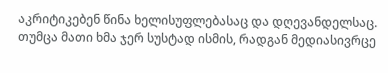აკრიტიკებენ წინა ხელისუფლებასაც და დღევანდელსაც. თუმცა მათი ხმა ჯერ სუსტად ისმის, რადგან მედიასივრცე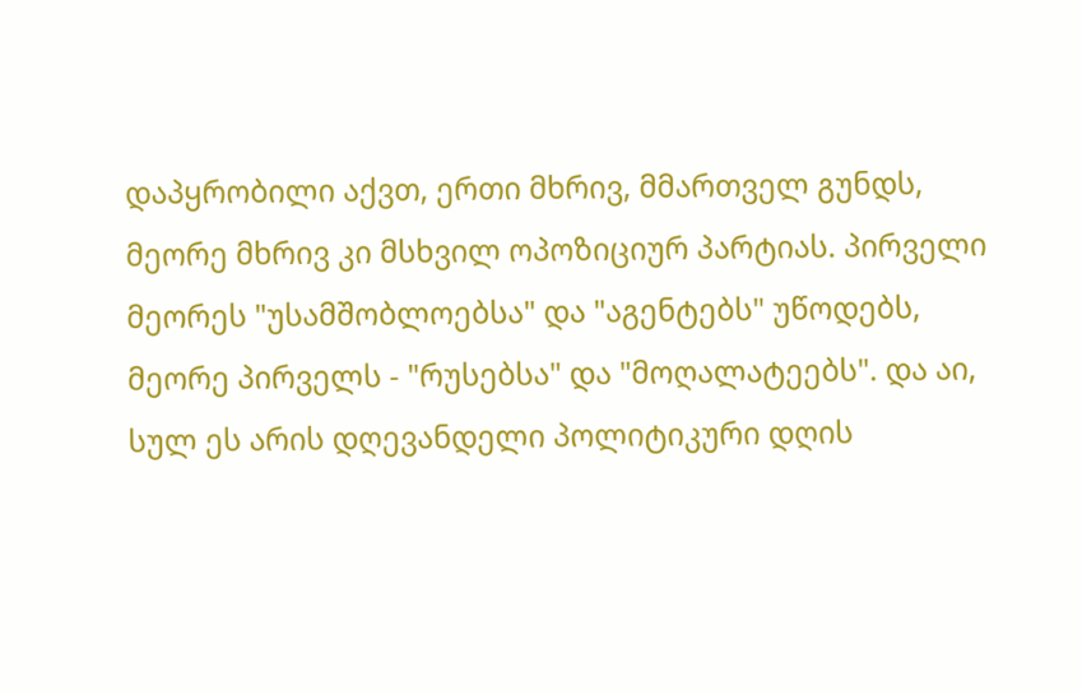დაპყრობილი აქვთ, ერთი მხრივ, მმართველ გუნდს, მეორე მხრივ კი მსხვილ ოპოზიციურ პარტიას. პირველი მეორეს "უსამშობლოებსა" და "აგენტებს" უწოდებს, მეორე პირველს - "რუსებსა" და "მოღალატეებს". და აი, სულ ეს არის დღევანდელი პოლიტიკური დღის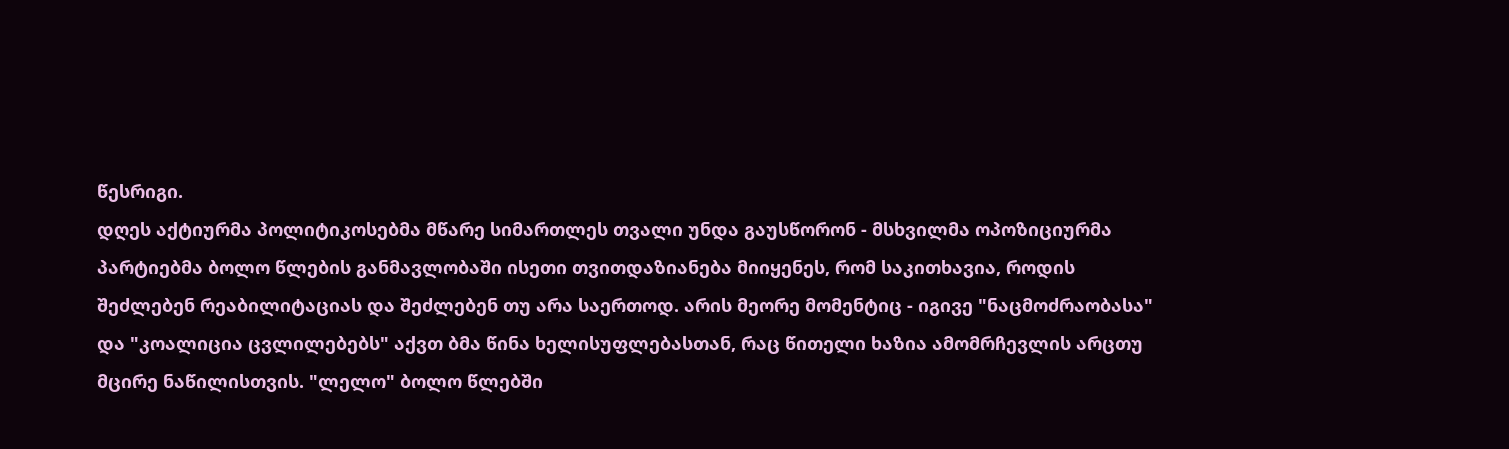წესრიგი.
დღეს აქტიურმა პოლიტიკოსებმა მწარე სიმართლეს თვალი უნდა გაუსწორონ - მსხვილმა ოპოზიციურმა პარტიებმა ბოლო წლების განმავლობაში ისეთი თვითდაზიანება მიიყენეს, რომ საკითხავია, როდის შეძლებენ რეაბილიტაციას და შეძლებენ თუ არა საერთოდ. არის მეორე მომენტიც - იგივე "ნაცმოძრაობასა" და "კოალიცია ცვლილებებს" აქვთ ბმა წინა ხელისუფლებასთან, რაც წითელი ხაზია ამომრჩევლის არცთუ მცირე ნაწილისთვის. "ლელო" ბოლო წლებში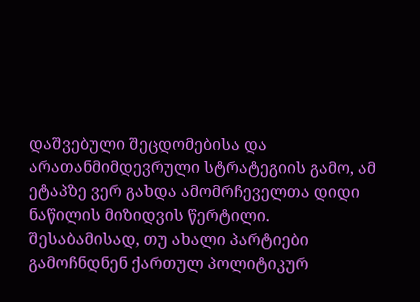დაშვებული შეცდომებისა და არათანმიმდევრული სტრატეგიის გამო, ამ ეტაპზე ვერ გახდა ამომრჩეველთა დიდი ნაწილის მიზიდვის წერტილი. შესაბამისად, თუ ახალი პარტიები გამოჩნდნენ ქართულ პოლიტიკურ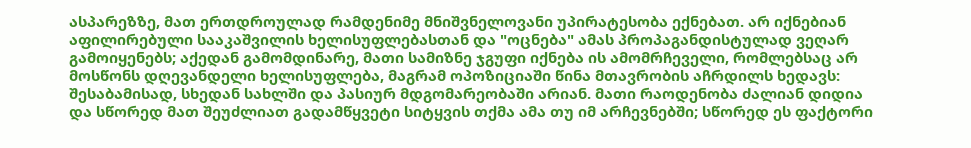ასპარეზზე, მათ ერთდროულად რამდენიმე მნიშვნელოვანი უპირატესობა ექნებათ. არ იქნებიან აფილირებული სააკაშვილის ხელისუფლებასთან და "ოცნება" ამას პროპაგანდისტულად ვეღარ გამოიყენებს; აქედან გამომდინარე, მათი სამიზნე ჯგუფი იქნება ის ამომრჩეველი, რომლებსაც არ მოსწონს დღევანდელი ხელისუფლება, მაგრამ ოპოზიციაში წინა მთავრობის აჩრდილს ხედავს: შესაბამისად, სხედან სახლში და პასიურ მდგომარეობაში არიან. მათი რაოდენობა ძალიან დიდია და სწორედ მათ შეუძლიათ გადამწყვეტი სიტყვის თქმა ამა თუ იმ არჩევნებში; სწორედ ეს ფაქტორი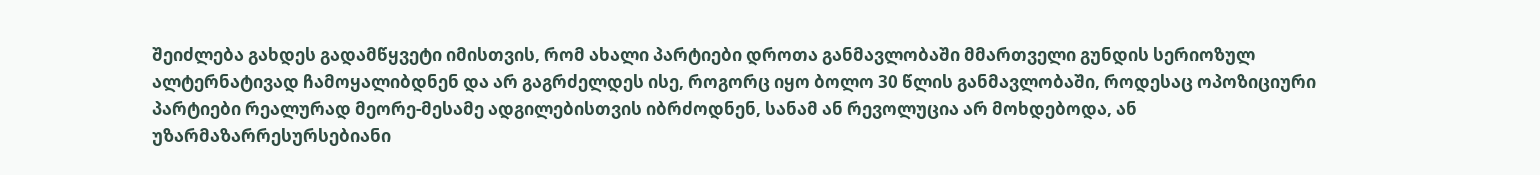შეიძლება გახდეს გადამწყვეტი იმისთვის, რომ ახალი პარტიები დროთა განმავლობაში მმართველი გუნდის სერიოზულ ალტერნატივად ჩამოყალიბდნენ და არ გაგრძელდეს ისე, როგორც იყო ბოლო 30 წლის განმავლობაში, როდესაც ოპოზიციური პარტიები რეალურად მეორე-მესამე ადგილებისთვის იბრძოდნენ, სანამ ან რევოლუცია არ მოხდებოდა, ან უზარმაზარრესურსებიანი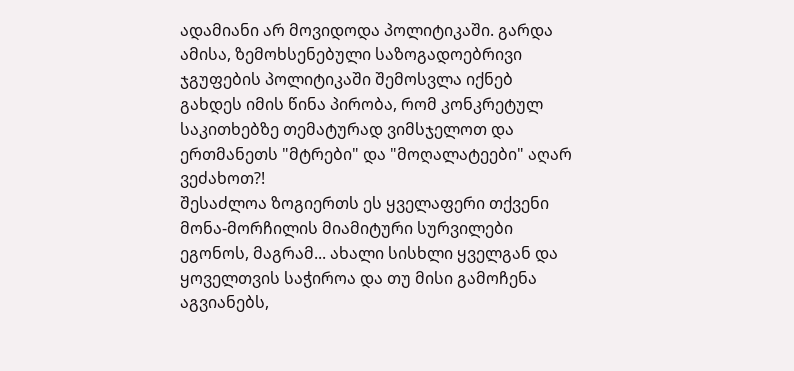ადამიანი არ მოვიდოდა პოლიტიკაში. გარდა ამისა, ზემოხსენებული საზოგადოებრივი ჯგუფების პოლიტიკაში შემოსვლა იქნებ გახდეს იმის წინა პირობა, რომ კონკრეტულ საკითხებზე თემატურად ვიმსჯელოთ და ერთმანეთს "მტრები" და "მოღალატეები" აღარ ვეძახოთ?!
შესაძლოა ზოგიერთს ეს ყველაფერი თქვენი მონა-მორჩილის მიამიტური სურვილები ეგონოს, მაგრამ... ახალი სისხლი ყველგან და ყოველთვის საჭიროა და თუ მისი გამოჩენა აგვიანებს,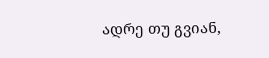ადრე თუ გვიან,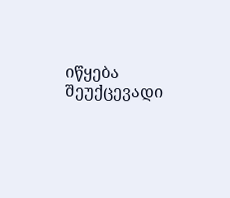იწყება შეუქცევადი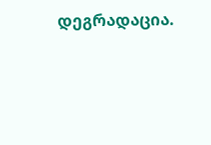დეგრადაცია.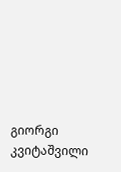გიორგი კვიტაშვილი